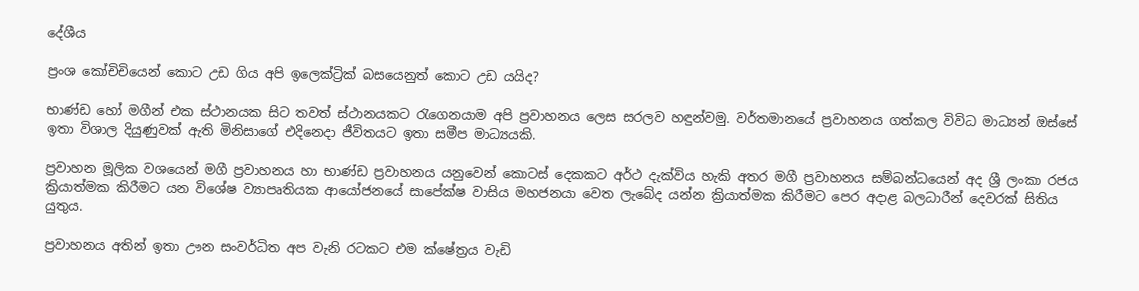දේශීය

ප්‍රංශ කෝචිචියෙන් කොට උඩ ගිය අපි ඉලෙක්ට්‍රික් බසයෙනුත් කොට උඩ යයිද?

භාණ්ඩ හෝ මගීන් එක ස්ථානයක සිට තවත් ස්ථානයකට රැගෙනයාම අපි ප්‍රවාහනය ලෙස සරලව හඳුන්වමු. වර්තමානයේ ප්‍රවාහනය ගත්කල විවිධ මාධ්‍යන් ඔස්සේ ඉතා විශාල දියුණුවක් ඇති මිනිසාගේ එදිනෙදා ජීවිතයට ඉතා සමීප මාධ්‍යයකි.

ප්‍රවාහන මූලික වශයෙන් මගී ප්‍රවාහනය හා භාණ්ඩ ප්‍රවාහනය යනුවෙන් කොටස් දෙකකට අර්ථ දැක්විය හැකි අතර මගී ප්‍රවාහනය සම්බන්ධයෙන් අද ශ්‍රී ලංකා රජය ක්‍රියාත්මක කිරීමට යන විශේෂ ව්‍යාපෘතියක ආයෝජනයේ සාපේක්ෂ වාසිය මහජනයා වෙත ලැබේද යන්න ක්‍රියාත්මක කිරීමට පෙර අදාළ බලධාරීන් දෙවරක් සිතිය යුතුය.

ප්‍රවාහනය අතින් ඉතා ඌන සංවර්ධිත අප වැනි රටකට එම ක්ෂේත්‍රය වැඩි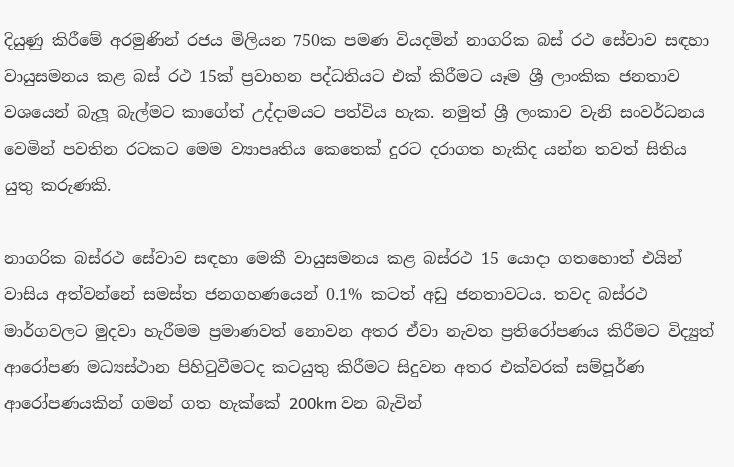දියුණු කිරීමේ අරමුණින් රජය මිලියන 750ක පමණ වියදමින් නාගරික බස් රථ සේවාව සඳහා වායුසමනය කළ බස් රථ 15ක් ප්‍රවාහන පද්ධතියට එක් කිරීමට යෑම ශ්‍රී ලාංකික ජනතාව වශයෙන් බැලූ බැල්මට කාගේත් උද්දාමයට පත්විය හැක. නමුත් ශ්‍රී ලංකාව වැනි සංවර්ධනය වෙමින් පවතින රටකට මෙම ව්‍යාපෘතිය කෙතෙක් දුරට දරාගත හැකිද යන්න තවත් සිතිය යුතු කරුණකි.

නාගරික බස්රථ සේවාව සඳහා මෙකී වායුසමනය කළ බස්රථ 15 යොදා ගතහොත් එයින් වාසිය අත්වන්නේ සමස්ත ජනගහණයෙන් 0.1% කටත් අඩු ජනතාවටය. තවද බස්රථ මාර්ගවලට මුදවා හැරීමම ප්‍රමාණවත් නොවන අතර ඒවා නැවත ප්‍රතිරෝපණය කිරීමට විද්‍යුත් ආරෝපණ මධ්‍යස්ථාන පිහිටුවීමටද කටයුතු කිරීමට සිදුවන අතර එක්වරක් සම්පූර්ණ ආරෝපණයකින් ගමන් ගත හැක්කේ 200km වන බැවින්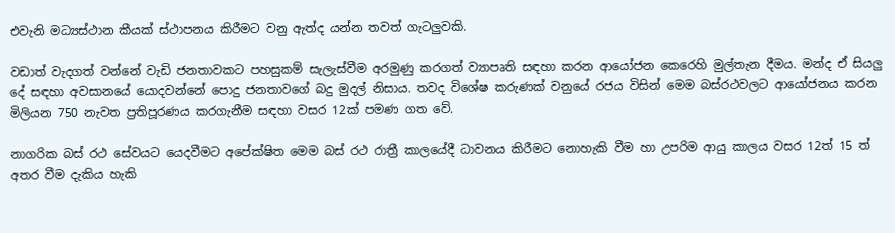එවැනි මධ්‍යස්ථාන කීයක් ස්ථාපනය කිරීමට වනු ඇත්ද යන්න තවත් ගැටලුවකි.

වඩාත් වැදගත් වන්නේ වැඩි ජනතාවකට පහසුකම් සැලැස්වීම අරමුණු කරගත් ව්‍යාපෘති සඳහා කරන ආයෝජන කෙරෙහි මුල්තැන දීමය. මන්ද ඒ සියලු දේ සඳහා අවසානයේ යොදවන්නේ පොදු ජනතාවගේ බදු මුදල් නිසාය. තවද විශේෂ කරුණක් වනුයේ රජය විසින් මෙම බස්රථවලට ආයෝජනය කරන මිලියන 750 නැවත ප්‍රතිපූරණය කරගැනීම සඳහා වසර 12ක් පමණ ගත වේ.

නාගරික බස් රථ සේවයට යෙදවීමට අපේක්ෂිත මෙම බස් රථ රාත්‍රී කාලයේදී ධාවනය කිරීමට නොහැකි වීම හා උපරිම ආයු කාලය වසර 12ත් 15 ත් අතර වීම දැකිය හැකි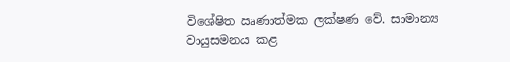විශේෂිත ඍණාත්මක ලක්ෂණ වේ. සාමාන්‍ය වායුසමනය කළ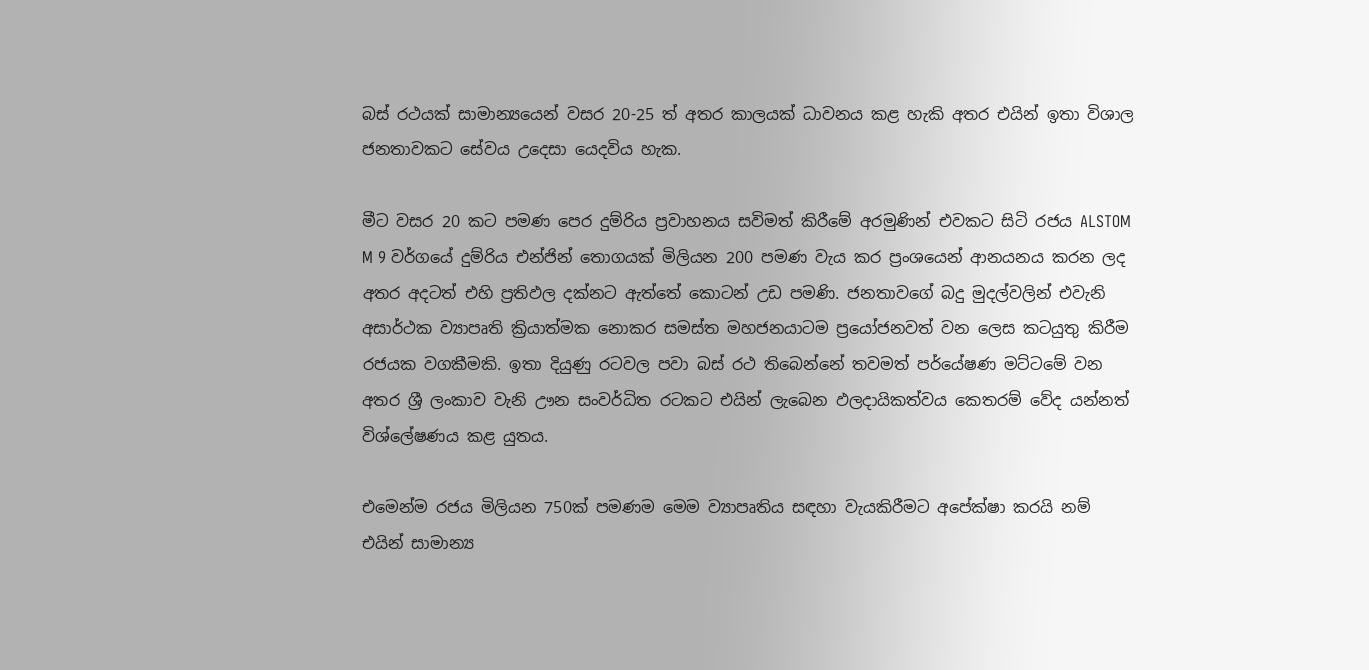බස් රථයක් සාමාන්‍යයෙන් වසර 20-25 ත් අතර කාලයක් ධාවනය කළ හැකි අතර එයින් ඉතා විශාල ජනතාවකට සේවය උදෙසා යෙදවිය හැක.

මීට වසර 20 කට පමණ පෙර දුම්රිය ප්‍රවාහනය සවිමත් කිරීමේ අරමුණින් එවකට සිටි රජය ALSTOM M 9 වර්ගයේ දුම්රිය එන්ජින් තොගයක් මිලියන 200 පමණ වැය කර ප්‍රංශයෙන් ආනයනය කරන ලද අතර අදටත් එහි ප්‍රතිඵල දක්නට ඇත්තේ කොටන් උඩ පමණි. ජනතාවගේ බදු මුදල්වලින් එවැනි අසාර්ථක ව්‍යාපෘති ක්‍රියාත්මක නොකර සමස්ත මහජනයාටම ප්‍රයෝජනවත් වන ලෙස කටයුතු කිරීම රජයක වගකීමකි. ඉතා දියුණු රටවල පවා බස් රථ තිබෙන්නේ තවමත් පර්යේෂණ මට්ටමේ වන අතර ශ්‍රී ලංකාව වැනි ඌන සංවර්ධිත රටකට එයින් ලැබෙන ඵලදායිකත්වය කෙතරම් වේද යන්නත් විශ්ලේෂණය කළ යුතය.

එමෙන්ම රජය මිලියන 750ක් පමණම මෙම ව්‍යාපෘතිය සඳහා වැයකිරීමට අපේක්ෂා කරයි නම් එයින් සාමාන්‍ය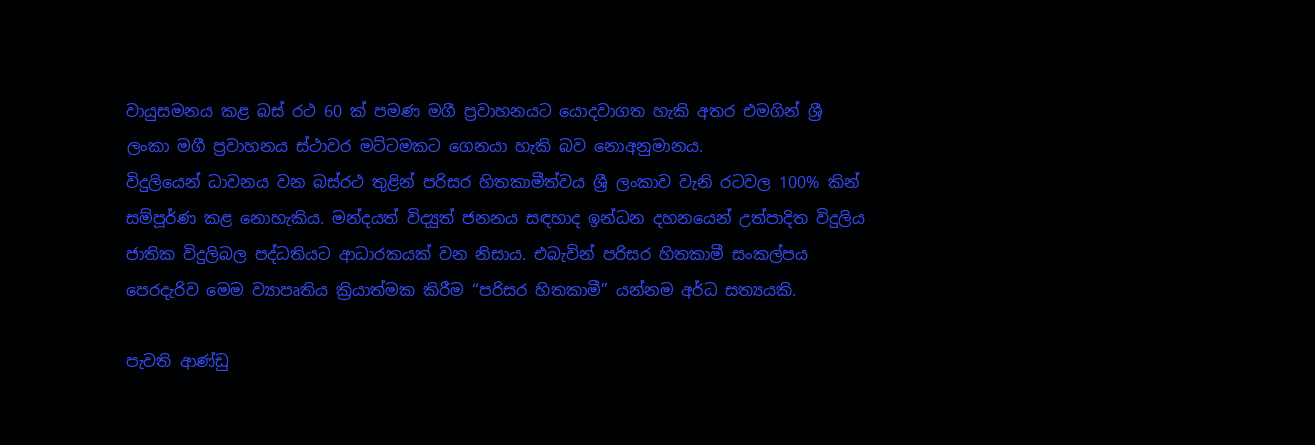වායුසමනය කළ බස් රථ 60 ක් පමණ මගී ප්‍රවාහනයට යොදවාගත හැකි අතර එමගින් ශ්‍රී ලංකා මගී ප්‍රවාහනය ස්ථාවර මට්ටමකට ගෙනයා හැකි බව නොඅනුමානය.
විදුලියෙන් ධාවනය වන බස්රථ තුළින් පරිසර හිතකාමීත්වය ශ්‍රී ලංකාව වැනි රටවල 100% කින් සම්පූර්ණ කළ නොහැකිය. මන්දයත් විද්‍යුත් ජනනය සඳහාද ඉන්ධන දහනයෙන් උත්පාදිත විදුලිය ජාතික විදුලිබල පද්ධතියට ආධාරකයක් වන නිසාය. එබැවින් පරිසර හිතකාමී සංකල්පය පෙරදැරිව මෙම ව්‍යාපෘතිය ක්‍රියාත්මක කිරීම “පරිසර හිතකාමී” යන්නම අර්ධ සත්‍යයකි.

පැවති ආණ්ඩු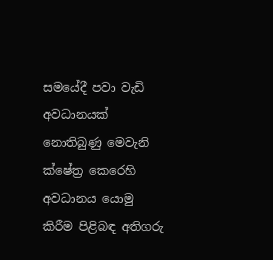සමයේදී පවා වැඩි අවධානයක් නොතිබුණු මෙවැනි ක්ෂේත්‍ර කෙරෙහි අවධානය යොමු කිරීම පිළිබඳ අතිගරු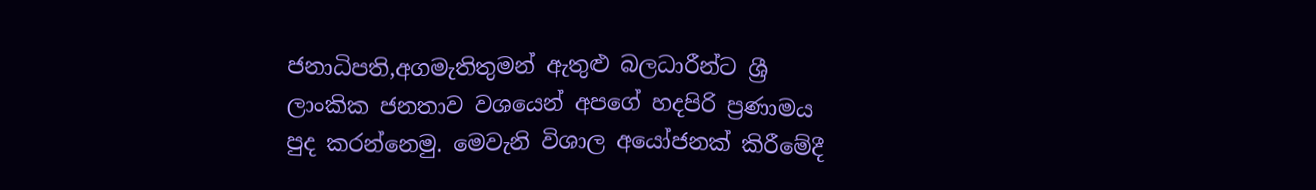ජනාධිපති,අගමැතිතුමන් ඇතුළු බලධාරීන්ට ශ්‍රී ලාංකික ජනතාව වශයෙන් අපගේ හදපිරි ප්‍රණාමය පුද කරන්නෙමු. මෙවැනි විශාල අයෝජනක් කිරීමේදී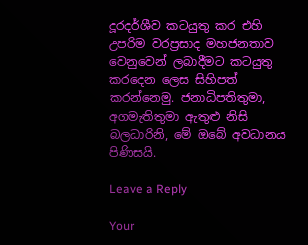දූරදර්ශීව කටයුතු කර එහි උපරිම වරප්‍රසාද මහජනතාව වෙනුවෙන් ලබාදීමට කටයුතු කරදෙන ලෙස සිහිපත් කරන්නෙමු. ජනාධිපතිතුමා, අගමැතිතුමා ඇතුළු නිසි බලධාරිනි, මේ ඔබේ අවධානය පිණිසයි.

Leave a Reply

Your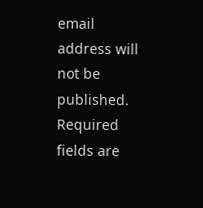email address will not be published. Required fields are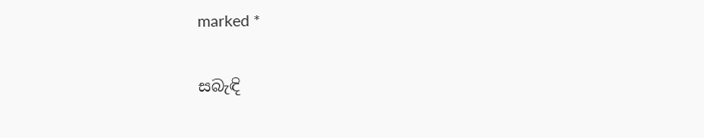marked *

සබැඳි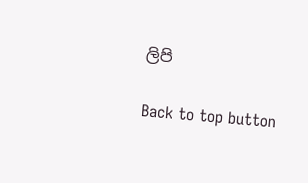ලිපි

Back to top button